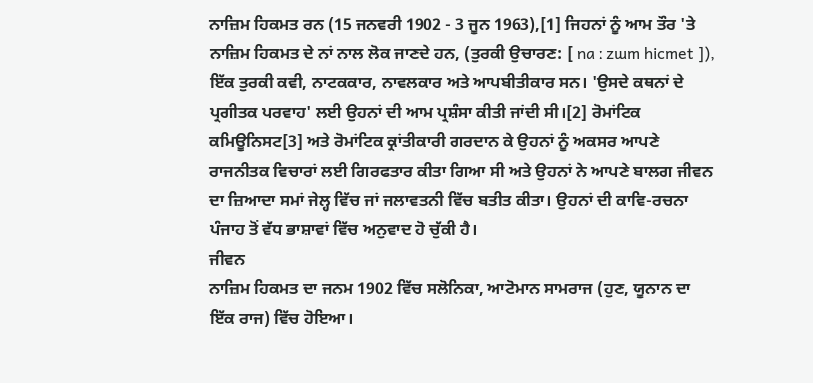ਨਾਜ਼ਿਮ ਹਿਕਮਤ ਰਨ (15 ਜਨਵਰੀ 1902 - 3 ਜੂਨ 1963),[1] ਜਿਹਨਾਂ ਨੂੰ ਆਮ ਤੌਰ 'ਤੇ ਨਾਜ਼ਿਮ ਹਿਕਮਤ ਦੇ ਨਾਂ ਨਾਲ ਲੋਕ ਜਾਣਦੇ ਹਨ, (ਤੁਰਕੀ ਉਚਾਰਣ: [ na ː zɯm hicmet ]), ਇੱਕ ਤੁਰਕੀ ਕਵੀ, ਨਾਟਕਕਾਰ, ਨਾਵਲਕਾਰ ਅਤੇ ਆਪਬੀਤੀਕਾਰ ਸਨ। 'ਉਸਦੇ ਕਥਨਾਂ ਦੇ ਪ੍ਰਗੀਤਕ ਪਰਵਾਹ' ਲਈ ਉਹਨਾਂ ਦੀ ਆਮ ਪ੍ਰਸ਼ੰਸਾ ਕੀਤੀ ਜਾਂਦੀ ਸੀ।[2] ਰੋਮਾਂਟਿਕ ਕਮਿਊਨਿਸਟ[3] ਅਤੇ ਰੋਮਾਂਟਿਕ ਕ੍ਰਾਂਤੀਕਾਰੀ ਗਰਦਾਨ ਕੇ ਉਹਨਾਂ ਨੂੰ ਅਕਸਰ ਆਪਣੇ ਰਾਜਨੀਤਕ ਵਿਚਾਰਾਂ ਲਈ ਗਿਰਫਤਾਰ ਕੀਤਾ ਗਿਆ ਸੀ ਅਤੇ ਉਹਨਾਂ ਨੇ ਆਪਣੇ ਬਾਲਗ ਜੀਵਨ ਦਾ ਜ਼ਿਆਦਾ ਸਮਾਂ ਜੇਲ੍ਹ ਵਿੱਚ ਜਾਂ ਜਲਾਵਤਨੀ ਵਿੱਚ ਬਤੀਤ ਕੀਤਾ। ਉਹਨਾਂ ਦੀ ਕਾਵਿ-ਰਚਨਾ ਪੰਜਾਹ ਤੋਂ ਵੱਧ ਭਾਸ਼ਾਵਾਂ ਵਿੱਚ ਅਨੁਵਾਦ ਹੋ ਚੁੱਕੀ ਹੈ।
ਜੀਵਨ
ਨਾਜ਼ਿਮ ਹਿਕਮਤ ਦਾ ਜਨਮ 1902 ਵਿੱਚ ਸਲੋਨਿਕਾ, ਆਟੋਮਾਨ ਸਾਮਰਾਜ (ਹੁਣ, ਯੂਨਾਨ ਦਾ ਇੱਕ ਰਾਜ) ਵਿੱਚ ਹੋਇਆ।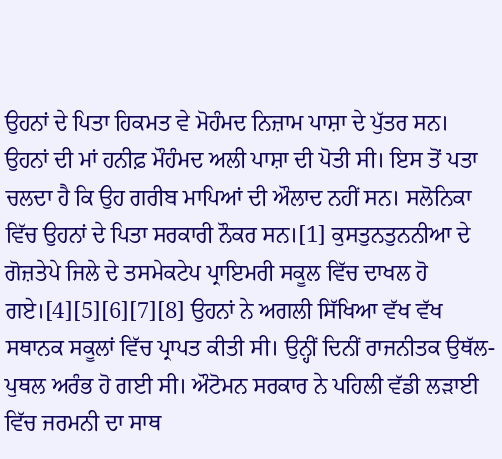ਉਹਨਾਂ ਦੇ ਪਿਤਾ ਹਿਕਮਤ ਵੇ ਮੋਹੰਮਦ ਨਿਜ਼ਾਮ ਪਾਸ਼ਾ ਦੇ ਪੁੱਤਰ ਸਨ। ਉਹਨਾਂ ਦੀ ਮਾਂ ਹਨੀਫ਼ ਮੌਹੰਮਦ ਅਲੀ ਪਾਸ਼ਾ ਦੀ ਪੋਤੀ ਸੀ। ਇਸ ਤੋਂ ਪਤਾ ਚਲਦਾ ਹੈ ਕਿ ਉਹ ਗਰੀਬ ਮਾਪਿਆਂ ਦੀ ਔਲਾਦ ਨਹੀਂ ਸਨ। ਸਲੋਨਿਕਾ ਵਿੱਚ ਉਹਨਾਂ ਦੇ ਪਿਤਾ ਸਰਕਾਰੀ ਨੌਕਰ ਸਨ।[1] ਕੁਸਤੁਨਤੁਨਨੀਆ ਦੇ ਗੋਜ਼ਤੇਪੇ ਜਿਲੇ ਦੇ ਤਸਮੇਕਟੇਪ ਪ੍ਰਾਇਮਰੀ ਸਕੂਲ ਵਿੱਚ ਦਾਖਲ ਹੋ ਗਏ।[4][5][6][7][8] ਉਹਨਾਂ ਨੇ ਅਗਲੀ ਸਿੱਖਿਆ ਵੱਖ ਵੱਖ ਸਥਾਨਕ ਸਕੂਲਾਂ ਵਿੱਚ ਪ੍ਰਾਪਤ ਕੀਤੀ ਸੀ। ਉਨ੍ਹੀਂ ਦਿਨੀਂ ਰਾਜਨੀਤਕ ਉਥੱਲ-ਪੁਥਲ ਅਰੰਭ ਹੋ ਗਈ ਸੀ। ਔਟੋਮਨ ਸਰਕਾਰ ਨੇ ਪਹਿਲੀ ਵੱਡੀ ਲੜਾਈ ਵਿੱਚ ਜਰਮਨੀ ਦਾ ਸਾਥ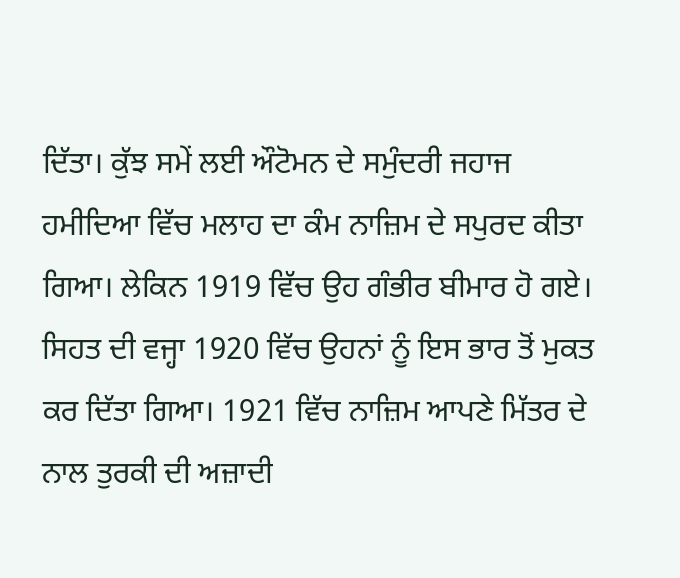ਦਿੱਤਾ। ਕੁੱਝ ਸਮੇਂ ਲਈ ਔਟੋਮਨ ਦੇ ਸਮੁੰਦਰੀ ਜਹਾਜ ਹਮੀਦਿਆ ਵਿੱਚ ਮਲਾਹ ਦਾ ਕੰਮ ਨਾਜ਼ਿਮ ਦੇ ਸਪੁਰਦ ਕੀਤਾ ਗਿਆ। ਲੇਕਿਨ 1919 ਵਿੱਚ ਉਹ ਗੰਭੀਰ ਬੀਮਾਰ ਹੋ ਗਏ। ਸਿਹਤ ਦੀ ਵਜ੍ਹਾ 1920 ਵਿੱਚ ਉਹਨਾਂ ਨੂੰ ਇਸ ਭਾਰ ਤੋਂ ਮੁਕਤ ਕਰ ਦਿੱਤਾ ਗਿਆ। 1921 ਵਿੱਚ ਨਾਜ਼ਿਮ ਆਪਣੇ ਮਿੱਤਰ ਦੇ ਨਾਲ ਤੁਰਕੀ ਦੀ ਅਜ਼ਾਦੀ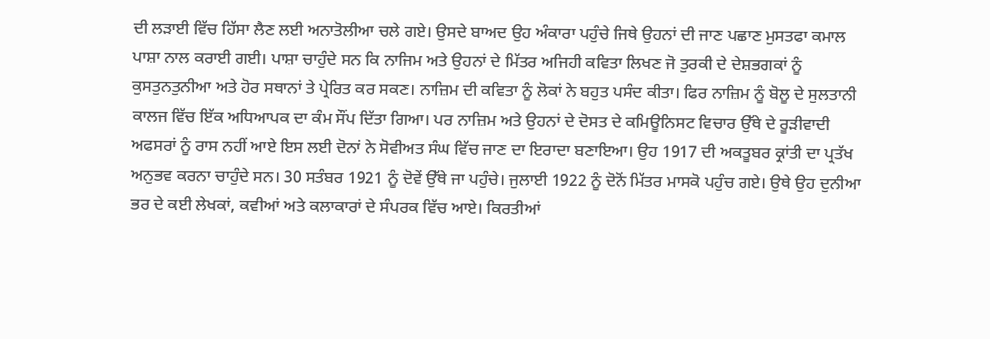ਦੀ ਲੜਾਈ ਵਿੱਚ ਹਿੱਸਾ ਲੈਣ ਲਈ ਅਨਾਤੋਲੀਆ ਚਲੇ ਗਏ। ਉਸਦੇ ਬਾਅਦ ਉਹ ਅੰਕਾਰਾ ਪਹੁੰਚੇ ਜਿਥੇ ਉਹਨਾਂ ਦੀ ਜਾਣ ਪਛਾਣ ਮੁਸਤਫਾ ਕਮਾਲ ਪਾਸ਼ਾ ਨਾਲ ਕਰਾਈ ਗਈ। ਪਾਸ਼ਾ ਚਾਹੁੰਦੇ ਸਨ ਕਿ ਨਾਜਿਮ ਅਤੇ ਉਹਨਾਂ ਦੇ ਮਿੱਤਰ ਅਜਿਹੀ ਕਵਿਤਾ ਲਿਖਣ ਜੋ ਤੁਰਕੀ ਦੇ ਦੇਸ਼ਭਗਕਾਂ ਨੂੰ ਕੁਸਤੁਨਤੁਨੀਆ ਅਤੇ ਹੋਰ ਸਥਾਨਾਂ ਤੇ ਪ੍ਰੇਰਿਤ ਕਰ ਸਕਣ। ਨਾਜ਼ਿਮ ਦੀ ਕਵਿਤਾ ਨੂੰ ਲੋਕਾਂ ਨੇ ਬਹੁਤ ਪਸੰਦ ਕੀਤਾ। ਫਿਰ ਨਾਜ਼ਿਮ ਨੂੰ ਬੋਲੂ ਦੇ ਸੁਲਤਾਨੀ ਕਾਲਜ ਵਿੱਚ ਇੱਕ ਅਧਿਆਪਕ ਦਾ ਕੰਮ ਸੌਂਪ ਦਿੱਤਾ ਗਿਆ। ਪਰ ਨਾਜ਼ਿਮ ਅਤੇ ਉਹਨਾਂ ਦੇ ਦੋਸਤ ਦੇ ਕਮਿਊਨਿਸਟ ਵਿਚਾਰ ਉੱਥੇ ਦੇ ਰੂੜੀਵਾਦੀ ਅਫਸਰਾਂ ਨੂੰ ਰਾਸ ਨਹੀਂ ਆਏ ਇਸ ਲਈ ਦੋਨਾਂ ਨੇ ਸੋਵੀਅਤ ਸੰਘ ਵਿੱਚ ਜਾਣ ਦਾ ਇਰਾਦਾ ਬਣਾਇਆ। ਉਹ 1917 ਦੀ ਅਕਤੂਬਰ ਕ੍ਰਾਂਤੀ ਦਾ ਪ੍ਰਤੱਖ ਅਨੁਭਵ ਕਰਨਾ ਚਾਹੁੰਦੇ ਸਨ। 30 ਸਤੰਬਰ 1921 ਨੂੰ ਦੋਵੇਂ ਉੱਥੇ ਜਾ ਪਹੁੰਚੇ। ਜੁਲਾਈ 1922 ਨੂੰ ਦੋਨੋਂ ਮਿੱਤਰ ਮਾਸਕੋ ਪਹੁੰਚ ਗਏ। ਉਥੇ ਉਹ ਦੁਨੀਆ ਭਰ ਦੇ ਕਈ ਲੇਖਕਾਂ, ਕਵੀਆਂ ਅਤੇ ਕਲਾਕਾਰਾਂ ਦੇ ਸੰਪਰਕ ਵਿੱਚ ਆਏ। ਕਿਰਤੀਆਂ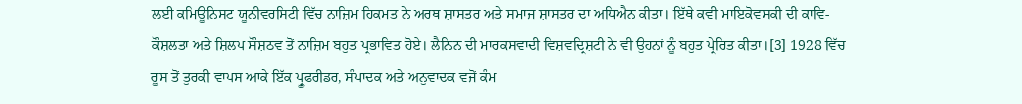ਲਈ ਕਮਿਊਨਿਸਟ ਯੂਨੀਵਰਸਿਟੀ ਵਿੱਚ ਨਾਜ਼ਿਮ ਹਿਕਮਤ ਨੇ ਅਰਥ ਸ਼ਾਸਤਰ ਅਤੇ ਸਮਾਜ ਸ਼ਾਸਤਰ ਦਾ ਅਧਿਐਨ ਕੀਤਾ। ਇੱਥੇ ਕਵੀ ਮਾਇਕੋਵਸਕੀ ਦੀ ਕਾਵਿ-ਕੌਸ਼ਲਤਾ ਅਤੇ ਸ਼ਿਲਪ ਸੌਸ਼ਠਵ ਤੋਂ ਨਾਜ਼ਿਮ ਬਹੁਤ ਪ੍ਰਭਾਵਿਤ ਹੋਏ। ਲੈਨਿਨ ਦੀ ਮਾਰਕਸਵਾਦੀ ਵਿਸ਼ਵਦ੍ਰਿਸ਼ਟੀ ਨੇ ਵੀ ਉਹਨਾਂ ਨੂੰ ਬਹੁਤ ਪ੍ਰੇਰਿਤ ਕੀਤਾ।[3] 1928 ਵਿੱਚ ਰੂਸ ਤੋਂ ਤੁਰਕੀ ਵਾਪਸ ਆਕੇ ਇੱਕ ਪ੍ਰੂਫਰੀਡਰ, ਸੰਪਾਦਕ ਅਤੇ ਅਨੁਵਾਦਕ ਵਜੋਂ ਕੰਮ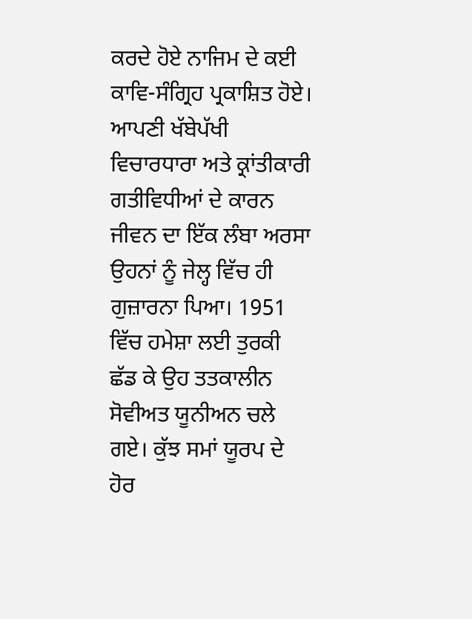ਕਰਦੇ ਹੋਏ ਨਾਜਿਮ ਦੇ ਕਈ ਕਾਵਿ-ਸੰਗ੍ਰਿਹ ਪ੍ਰਕਾਸ਼ਿਤ ਹੋਏ। ਆਪਣੀ ਖੱਬੇਪੱਖੀ ਵਿਚਾਰਧਾਰਾ ਅਤੇ ਕ੍ਰਾਂਤੀਕਾਰੀ ਗਤੀਵਿਧੀਆਂ ਦੇ ਕਾਰਨ ਜੀਵਨ ਦਾ ਇੱਕ ਲੰਬਾ ਅਰਸਾ ਉਹਨਾਂ ਨੂੰ ਜੇਲ੍ਹ ਵਿੱਚ ਹੀ ਗੁਜ਼ਾਰਨਾ ਪਿਆ। 1951 ਵਿੱਚ ਹਮੇਸ਼ਾ ਲਈ ਤੁਰਕੀ ਛੱਡ ਕੇ ਉਹ ਤਤਕਾਲੀਨ ਸੋਵੀਅਤ ਯੂਨੀਅਨ ਚਲੇ ਗਏ। ਕੁੱਝ ਸਮਾਂ ਯੂਰਪ ਦੇ ਹੋਰ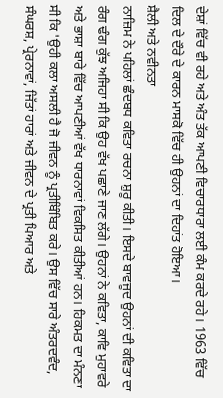ਦੇਸ਼ਾਂ ਵਿੱਚ ਵੀ ਰਹੇ ਅਤੇ ਅੰਤ ਤੱਕ ਆਪਣੀ ਵਿਚਾਰਧਾਰਾ ਲਈ ਕੰਮ ਕਰਦੇ ਰਹੇ। 1963 ਵਿੱਚ ਦਿਲ ਦੇ ਦੌਰੇ ਦੇ ਕਾਰਨ ਮਾਸਕੋ ਵਿੱਚ ਹੀ ਉਹਨਾਂ ਦਾ ਦਿਹਾਂਤ ਹੋਇਆ।
ਸ਼ੈਲੀ ਅਤੇ ਨਵੀਨਤਾ
ਨਾਜ਼ਿਮ ਨੇ ਪਹਿਲਾਂ ਛੰਦਬਧ ਕਵਿਤਾ ਰਚਨਾ ਸ਼ੁਰੂ ਕੀਤੀ। ਇਸਦੇ ਬਾਵਜੂਦ ਉਹਨਾਂ ਦੀ ਕਵਿਤਾ ਦਾ ਰੰਗ ਢੰਗ ਕੁੱਝ ਅਜਿਹਾ ਸੀ ਕਿ ਉਹ ਵੱਖ ਪਛਾਣੇ ਜਾਣ ਲੱਗੇ। ਉਹਨਾਂ ਨੇ ਕਵਿਤਾ, ਕਾਵਿ ਮੁਹਾਵਰੇ ਅਤੇ ਭਾਸ਼ਾ ਬਾਰੇ ਵਿੱਚ ਆਪਣੀਆਂ ਵੱਖ ਧਾਰਨਾਵਾਂ ਵਿਕਸਿਤ ਕੀਤੀਆਂ ਹਨ। ਹਿਕਮਤ ਦਾ ਮੰਨਣਾ ਸੀ ਕਿ 'ਉਹੀ ਕਲਾ ਅਸਲੀ ਹੈ ਜੋ ਜੀਵਨ ਨੂੰ ਪ੍ਰਤੀਬਿੰਬਿਤ ਕਰੇ। ਉਸ ਵਿੱਚ ਸਾਰੇ ਅੰਤਰਦਵੰਦ, ਸੰਘਰਸ਼, ਪ੍ਰੇਰਨਾਵਾਂ, ਜਿੱਤਾਂ ਹਾਰਾਂ ਅਤੇ ਜੀਵਨ ਦੇ ਪ੍ਰਤੀ ਪਿਆਰ ਅਤੇ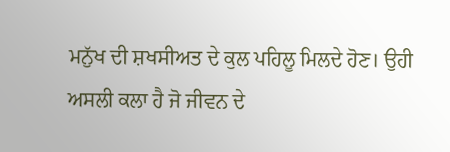ਮਨੁੱਖ ਦੀ ਸ਼ਖਸੀਅਤ ਦੇ ਕੁਲ ਪਹਿਲੂ ਮਿਲਦੇ ਹੋਣ। ਉਹੀ ਅਸਲੀ ਕਲਾ ਹੈ ਜੋ ਜੀਵਨ ਦੇ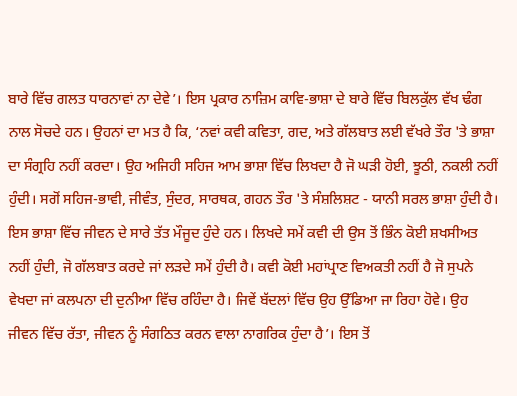ਬਾਰੇ ਵਿੱਚ ਗਲਤ ਧਾਰਨਾਵਾਂ ਨਾ ਦੇਵੇ’। ਇਸ ਪ੍ਰਕਾਰ ਨਾਜ਼ਿਮ ਕਾਵਿ-ਭਾਸ਼ਾ ਦੇ ਬਾਰੇ ਵਿੱਚ ਬਿਲਕੁੱਲ ਵੱਖ ਢੰਗ ਨਾਲ ਸੋਚਦੇ ਹਨ। ਉਹਨਾਂ ਦਾ ਮਤ ਹੈ ਕਿ, ‘ਨਵਾਂ ਕਵੀ ਕਵਿਤਾ, ਗਦ, ਅਤੇ ਗੱਲਬਾਤ ਲਈ ਵੱਖਰੇ ਤੌਰ 'ਤੇ ਭਾਸ਼ਾ ਦਾ ਸੰਗ੍ਰਹਿ ਨਹੀਂ ਕਰਦਾ। ਉਹ ਅਜਿਹੀ ਸਹਿਜ ਆਮ ਭਾਸ਼ਾ ਵਿੱਚ ਲਿਖਦਾ ਹੈ ਜੋ ਘੜੀ ਹੋਈ, ਝੂਠੀ, ਨਕਲੀ ਨਹੀਂ ਹੁੰਦੀ। ਸਗੋਂ ਸਹਿਜ-ਭਾਵੀ, ਜੀਵੰਤ, ਸੁੰਦਰ, ਸਾਰਥਕ, ਗਹਨ ਤੌਰ 'ਤੇ ਸੰਸ਼ਲਿਸ਼ਟ - ਯਾਨੀ ਸਰਲ ਭਾਸ਼ਾ ਹੁੰਦੀ ਹੈ। ਇਸ ਭਾਸ਼ਾ ਵਿੱਚ ਜੀਵਨ ਦੇ ਸਾਰੇ ਤੱਤ ਮੌਜੂਦ ਹੁੰਦੇ ਹਨ। ਲਿਖਦੇ ਸਮੇਂ ਕਵੀ ਦੀ ਉਸ ਤੋਂ ਭਿੰਨ ਕੋਈ ਸ਼ਖਸੀਅਤ ਨਹੀਂ ਹੁੰਦੀ, ਜੋ ਗੱਲਬਾਤ ਕਰਦੇ ਜਾਂ ਲੜਦੇ ਸਮੇਂ ਹੁੰਦੀ ਹੈ। ਕਵੀ ਕੋਈ ਮਹਾਂਪ੍ਰਾਣ ਵਿਅਕਤੀ ਨਹੀਂ ਹੈ ਜੋ ਸੁਪਨੇ ਵੇਖਦਾ ਜਾਂ ਕਲਪਨਾ ਦੀ ਦੁਨੀਆ ਵਿੱਚ ਰਹਿੰਦਾ ਹੈ। ਜਿਵੇਂ ਬੱਦਲਾਂ ਵਿੱਚ ਉਹ ਉੱਡਿਆ ਜਾ ਰਿਹਾ ਹੋਵੇ। ਉਹ ਜੀਵਨ ਵਿੱਚ ਰੱਤਾ, ਜੀਵਨ ਨੂੰ ਸੰਗਠਿਤ ਕਰਨ ਵਾਲਾ ਨਾਗਰਿਕ ਹੁੰਦਾ ਹੈ’। ਇਸ ਤੋਂ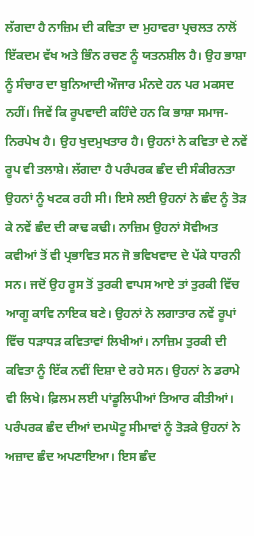ਲੱਗਦਾ ਹੈ ਨਾਜ਼ਿਮ ਦੀ ਕਵਿਤਾ ਦਾ ਮੁਹਾਵਰਾ ਪ੍ਰਚਲਤ ਨਾਲੋਂ ਇੱਕਦਮ ਵੱਖ ਅਤੇ ਭਿੰਨ ਰਚਣ ਨੂੰ ਯਤਨਸ਼ੀਲ ਹੈ। ਉਹ ਭਾਸ਼ਾ ਨੂੰ ਸੰਚਾਰ ਦਾ ਬੁਨਿਆਦੀ ਔਜਾਰ ਮੰਨਦੇ ਹਨ ਪਰ ਮਕਸਦ ਨਹੀਂ। ਜਿਵੇਂ ਕਿ ਰੂਪਵਾਦੀ ਕਹਿੰਦੇ ਹਨ ਕਿ ਭਾਸ਼ਾ ਸਮਾਜ-ਨਿਰਪੇਖ ਹੈ। ਉਹ ਖੁਦਮੁਖਤਾਰ ਹੈ। ਉਹਨਾਂ ਨੇ ਕਵਿਤਾ ਦੇ ਨਵੇਂ ਰੂਪ ਵੀ ਤਲਾਸ਼ੇ। ਲੱਗਦਾ ਹੈ ਪਰੰਪਰਕ ਛੰਦ ਦੀ ਸੰਕੀਰਨਤਾ ਉਹਨਾਂ ਨੂੰ ਖਟਕ ਰਹੀ ਸੀ। ਇਸੇ ਲਈ ਉਹਨਾਂ ਨੇ ਛੰਦ ਨੂੰ ਤੋੜ ਕੇ ਨਵੇਂ ਛੰਦ ਦੀ ਕਾਢ ਕਢੀ। ਨਾਜ਼ਿਮ ਉਹਨਾਂ ਸੋਵੀਅਤ ਕਵੀਆਂ ਤੋਂ ਵੀ ਪ੍ਰਭਾਵਿਤ ਸਨ ਜੋ ਭਵਿਖਵਾਦ ਦੇ ਪੱਕੇ ਧਾਰਨੀ ਸਨ। ਜਦੋਂ ਉਹ ਰੂਸ ਤੋਂ ਤੁਰਕੀ ਵਾਪਸ ਆਏ ਤਾਂ ਤੁਰਕੀ ਵਿੱਚ ਆਗੂ ਕਾਵਿ ਨਾਇਕ ਬਣੇ। ਉਹਨਾਂ ਨੇ ਲਗਾਤਾਰ ਨਵੇਂ ਰੂਪਾਂ ਵਿੱਚ ਧੜਾਧੜ ਕਵਿਤਾਵਾਂ ਲਿਖੀਆਂ। ਨਾਜ਼ਿਮ ਤੁਰਕੀ ਦੀ ਕਵਿਤਾ ਨੂੰ ਇੱਕ ਨਵੀਂ ਦਿਸ਼ਾ ਦੇ ਰਹੇ ਸਨ। ਉਹਨਾਂ ਨੇ ਡਰਾਮੇ ਵੀ ਲਿਖੇ। ਫ਼ਿਲਮ ਲਈ ਪਾਂਡੂਲਿਪੀਆਂ ਤਿਆਰ ਕੀਤੀਆਂ। ਪਰੰਪਰਕ ਛੰਦ ਦੀਆਂ ਦਮਘੋਟੂ ਸੀਮਾਵਾਂ ਨੂੰ ਤੋੜਕੇ ਉਹਨਾਂ ਨੇ ਅਜ਼ਾਦ ਛੰਦ ਅਪਣਾਇਆ। ਇਸ ਛੰਦ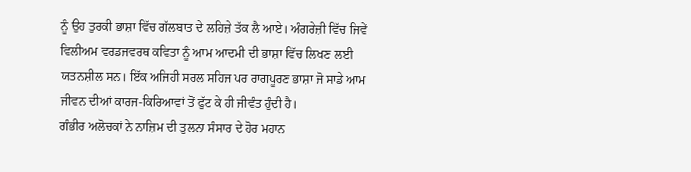ਨੂੰ ਉਹ ਤੁਰਕੀ ਭਾਸ਼ਾ ਵਿੱਚ ਗੱਲਬਾਤ ਦੇ ਲਹਿਜ਼ੇ ਤੱਕ ਲੈ ਆਏ। ਅੰਗਰੇਜ਼ੀ ਵਿੱਚ ਜਿਵੇਂ ਵਿਲੀਅਮ ਵਰਡਜਵਰਥ ਕਵਿਤਾ ਨੂੰ ਆਮ ਆਦਮੀ ਦੀ ਭਾਸ਼ਾ ਵਿੱਚ ਲਿਖਣ ਲਈ ਯਤਨਸ਼ੀਲ ਸਨ। ਇੱਕ ਅਜਿਹੀ ਸਰਲ ਸਹਿਜ ਪਰ ਰਾਗਪੂਰਣ ਭਾਸ਼ਾ ਜੋ ਸਾਡੇ ਆਮ ਜੀਵਨ ਦੀਆਂ ਕਾਰਜ-ਕਿਰਿਆਵਾਂ ਤੋਂ ਫੁੱਟ ਕੇ ਹੀ ਜੀਵੰਤ ਹੁੰਦੀ ਹੈ।
ਗੰਭੀਰ ਅਲੋਚਕਾਂ ਨੇ ਨਾਜ਼ਿਮ ਦੀ ਤੁਲਨਾ ਸੰਸਾਰ ਦੇ ਹੋਰ ਮਹਾਨ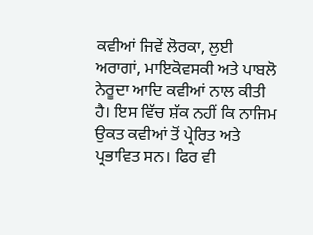ਕਵੀਆਂ ਜਿਵੇਂ ਲੋਰਕਾ, ਲੁਈ ਅਰਾਗਾਂ, ਮਾਇਕੋਵਸਕੀ ਅਤੇ ਪਾਬਲੋ ਨੇਰੂਦਾ ਆਦਿ ਕਵੀਆਂ ਨਾਲ ਕੀਤੀ ਹੈ। ਇਸ ਵਿੱਚ ਸ਼ੱਕ ਨਹੀਂ ਕਿ ਨਾਜਿਮ ਉਕਤ ਕਵੀਆਂ ਤੋਂ ਪ੍ਰੇਰਿਤ ਅਤੇ ਪ੍ਰਭਾਵਿਤ ਸਨ। ਫਿਰ ਵੀ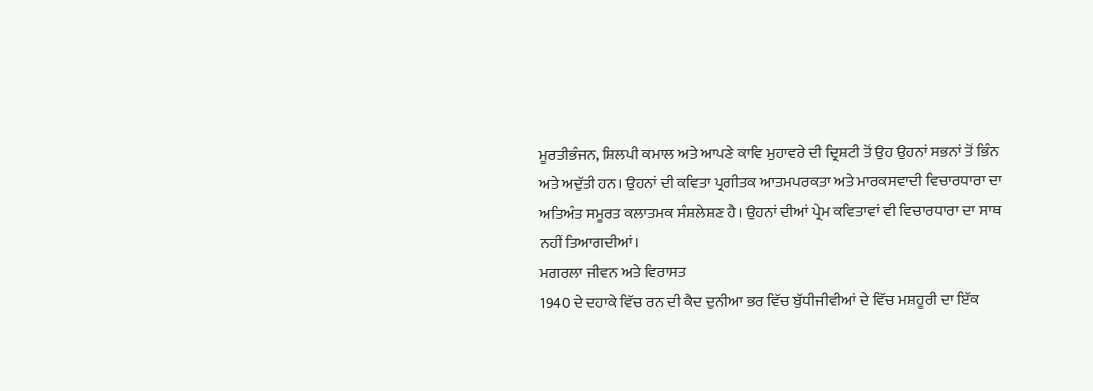ਮੂਰਤੀਭੰਜਨ, ਸ਼ਿਲਪੀ ਕਮਾਲ ਅਤੇ ਆਪਣੇ ਕਾਵਿ ਮੁਹਾਵਰੇ ਦੀ ਦ੍ਰਿਸ਼ਟੀ ਤੋਂ ਉਹ ਉਹਨਾਂ ਸਭਨਾਂ ਤੋਂ ਭਿੰਨ ਅਤੇ ਅਦੁੱਤੀ ਹਨ। ਉਹਨਾਂ ਦੀ ਕਵਿਤਾ ਪ੍ਰਗੀਤਕ ਆਤਮਪਰਕਤਾ ਅਤੇ ਮਾਰਕਸਵਾਦੀ ਵਿਚਾਰਧਾਰਾ ਦਾ ਅਤਿਅੰਤ ਸਮੂਰਤ ਕਲਾਤਮਕ ਸੰਸ਼ਲੇਸ਼ਣ ਹੈ। ਉਹਨਾਂ ਦੀਆਂ ਪ੍ਰੇਮ ਕਵਿਤਾਵਾਂ ਵੀ ਵਿਚਾਰਧਾਰਾ ਦਾ ਸਾਥ ਨਹੀਂ ਤਿਆਗਦੀਆਂ।
ਮਗਰਲਾ ਜੀਵਨ ਅਤੇ ਵਿਰਾਸਤ
1940 ਦੇ ਦਹਾਕੇ ਵਿੱਚ ਰਨ ਦੀ ਕੈਦ ਦੁਨੀਆ ਭਰ ਵਿੱਚ ਬੁੱਧੀਜੀਵੀਆਂ ਦੇ ਵਿੱਚ ਮਸ਼ਹੂਰੀ ਦਾ ਇੱਕ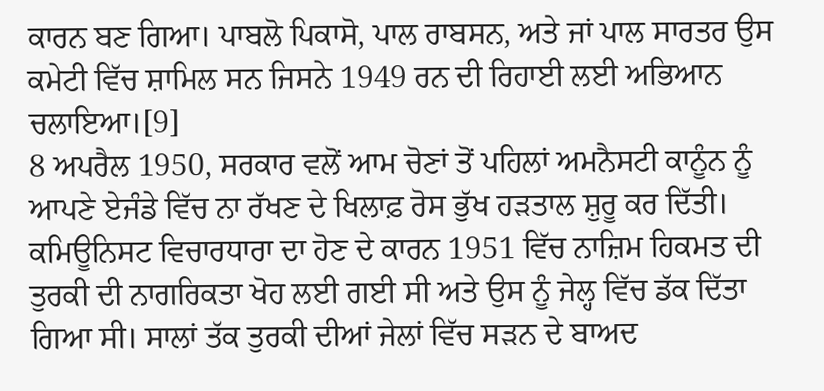ਕਾਰਨ ਬਣ ਗਿਆ। ਪਾਬਲੋ ਪਿਕਾਸੋ, ਪਾਲ ਰਾਬਸਨ, ਅਤੇ ਜਾਂ ਪਾਲ ਸਾਰਤਰ ਉਸ ਕਮੇਟੀ ਵਿੱਚ ਸ਼ਾਮਿਲ ਸਨ ਜਿਸਨੇ 1949 ਰਨ ਦੀ ਰਿਹਾਈ ਲਈ ਅਭਿਆਨ ਚਲਾਇਆ।[9]
8 ਅਪਰੈਲ 1950, ਸਰਕਾਰ ਵਲੋਂ ਆਮ ਚੋਣਾਂ ਤੋਂ ਪਹਿਲਾਂ ਅਮਨੈਸਟੀ ਕਾਨੂੰਨ ਨੂੰ ਆਪਣੇ ਏਜੰਡੇ ਵਿੱਚ ਨਾ ਰੱਖਣ ਦੇ ਖਿਲਾਫ਼ ਰੋਸ ਭੁੱਖ ਹੜਤਾਲ ਸ਼ੁਰੂ ਕਰ ਦਿੱਤੀ। ਕਮਿਊਨਿਸਟ ਵਿਚਾਰਧਾਰਾ ਦਾ ਹੋਣ ਦੇ ਕਾਰਨ 1951 ਵਿੱਚ ਨਾਜ਼ਿਮ ਹਿਕਮਤ ਦੀ ਤੁਰਕੀ ਦੀ ਨਾਗਰਿਕਤਾ ਖੋਹ ਲਈ ਗਈ ਸੀ ਅਤੇ ਉਸ ਨੂੰ ਜੇਲ੍ਹ ਵਿੱਚ ਡੱਕ ਦਿੱਤਾ ਗਿਆ ਸੀ। ਸਾਲਾਂ ਤੱਕ ਤੁਰਕੀ ਦੀਆਂ ਜੇਲਾਂ ਵਿੱਚ ਸੜਨ ਦੇ ਬਾਅਦ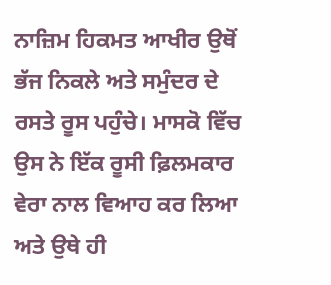ਨਾਜ਼ਿਮ ਹਿਕਮਤ ਆਖੀਰ ਉਥੋਂ ਭੱਜ ਨਿਕਲੇ ਅਤੇ ਸਮੁੰਦਰ ਦੇ ਰਸਤੇ ਰੂਸ ਪਹੁੰਚੇ। ਮਾਸਕੋ ਵਿੱਚ ਉਸ ਨੇ ਇੱਕ ਰੂਸੀ ਫ਼ਿਲਮਕਾਰ ਵੇਰਾ ਨਾਲ ਵਿਆਹ ਕਰ ਲਿਆ ਅਤੇ ਉਥੇ ਹੀ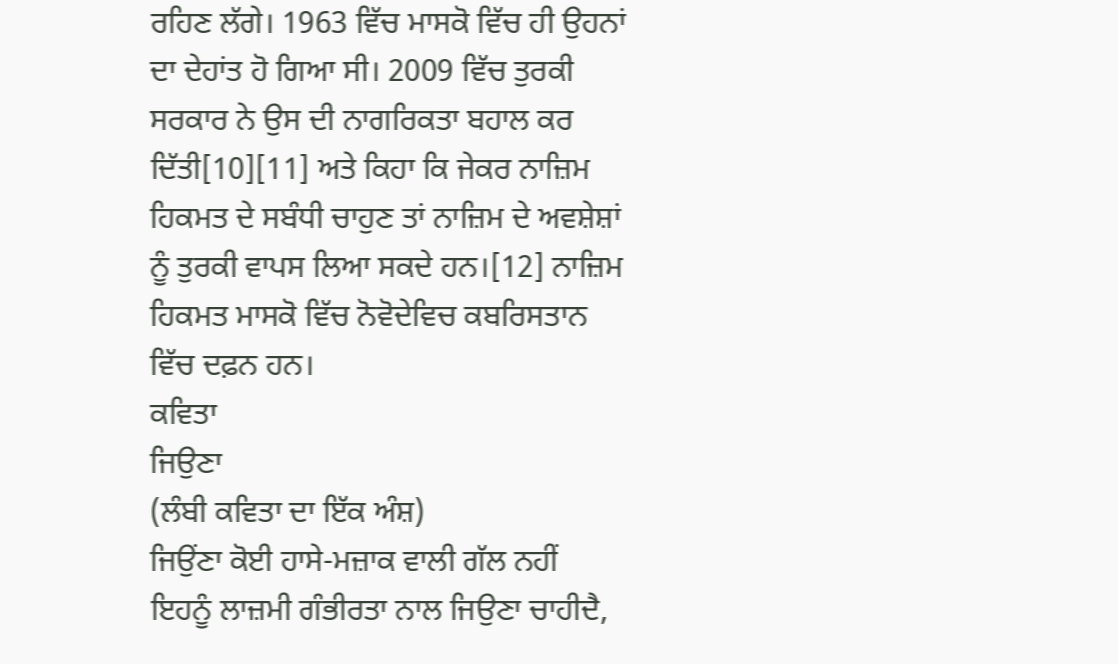ਰਹਿਣ ਲੱਗੇ। 1963 ਵਿੱਚ ਮਾਸਕੋ ਵਿੱਚ ਹੀ ਉਹਨਾਂ ਦਾ ਦੇਹਾਂਤ ਹੋ ਗਿਆ ਸੀ। 2009 ਵਿੱਚ ਤੁਰਕੀ ਸਰਕਾਰ ਨੇ ਉਸ ਦੀ ਨਾਗਰਿਕਤਾ ਬਹਾਲ ਕਰ ਦਿੱਤੀ[10][11] ਅਤੇ ਕਿਹਾ ਕਿ ਜੇਕਰ ਨਾਜ਼ਿਮ ਹਿਕਮਤ ਦੇ ਸਬੰਧੀ ਚਾਹੁਣ ਤਾਂ ਨਾਜ਼ਿਮ ਦੇ ਅਵਸ਼ੇਸ਼ਾਂ ਨੂੰ ਤੁਰਕੀ ਵਾਪਸ ਲਿਆ ਸਕਦੇ ਹਨ।[12] ਨਾਜ਼ਿਮ ਹਿਕਮਤ ਮਾਸਕੋ ਵਿੱਚ ਨੋਵੋਦੇਵਿਚ ਕਬਰਿਸਤਾਨ ਵਿੱਚ ਦਫ਼ਨ ਹਨ।
ਕਵਿਤਾ
ਜਿਉਣਾ
(ਲੰਬੀ ਕਵਿਤਾ ਦਾ ਇੱਕ ਅੰਸ਼)
ਜਿਉਂਣਾ ਕੋਈ ਹਾਸੇ-ਮਜ਼ਾਕ ਵਾਲੀ ਗੱਲ ਨਹੀਂ
ਇਹਨੂੰ ਲਾਜ਼ਮੀ ਗੰਭੀਰਤਾ ਨਾਲ ਜਿਉਣਾ ਚਾਹੀਦੈ,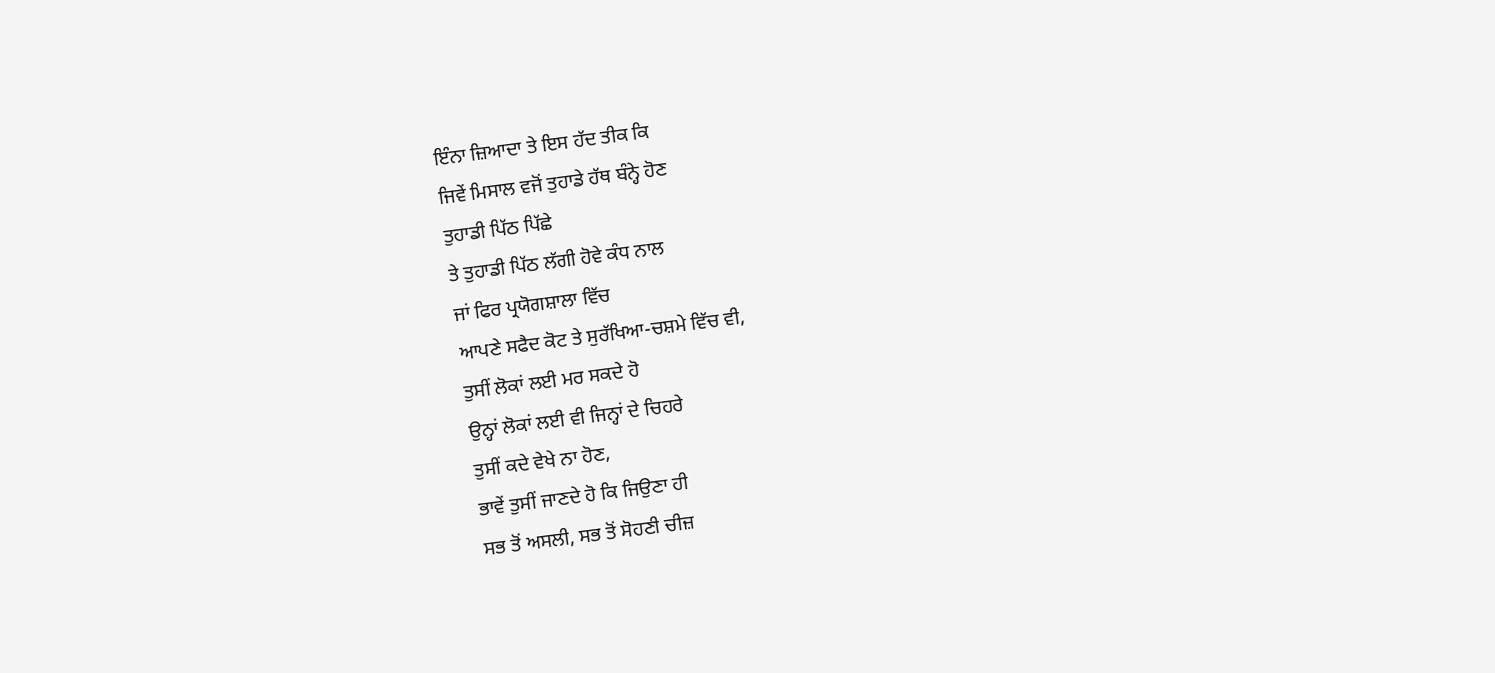ਇੰਨਾ ਜ਼ਿਆਦਾ ਤੇ ਇਸ ਹੱਦ ਤੀਕ ਕਿ
ਜਿਵੇਂ ਮਿਸਾਲ ਵਜੋਂ ਤੁਹਾਡੇ ਹੱਥ ਬੰਨ੍ਹੇ ਹੋਣ
ਤੁਹਾਡੀ ਪਿੱਠ ਪਿੱਛੇ
ਤੇ ਤੁਹਾਡੀ ਪਿੱਠ ਲੱਗੀ ਹੋਵੇ ਕੰਧ ਨਾਲ
ਜਾਂ ਫਿਰ ਪ੍ਰਯੋਗਸ਼ਾਲਾ ਵਿੱਚ
ਆਪਣੇ ਸਫੈਦ ਕੋਟ ਤੇ ਸੁਰੱਖਿਆ-ਚਸ਼ਮੇ ਵਿੱਚ ਵੀ,
ਤੁਸੀਂ ਲੋਕਾਂ ਲਈ ਮਰ ਸਕਦੇ ਹੋ
ਉਨ੍ਹਾਂ ਲੋਕਾਂ ਲਈ ਵੀ ਜਿਨ੍ਹਾਂ ਦੇ ਚਿਹਰੇ
ਤੁਸੀਂ ਕਦੇ ਵੇਖੇ ਨਾ ਹੋਣ,
ਭਾਵੇਂ ਤੁਸੀਂ ਜਾਣਦੇ ਹੋ ਕਿ ਜਿਉਣਾ ਹੀ
ਸਭ ਤੋਂ ਅਸਲੀ, ਸਭ ਤੋਂ ਸੋਹਣੀ ਚੀਜ਼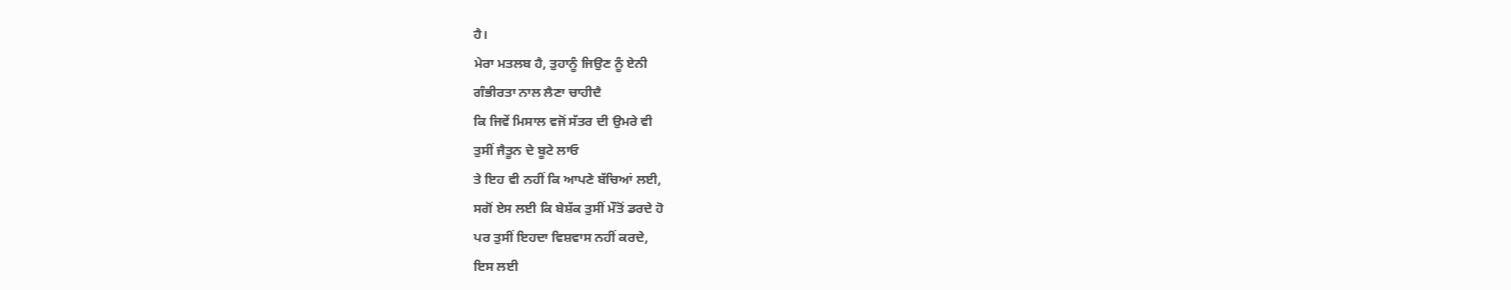ਹੈ।
ਮੇਰਾ ਮਤਲਬ ਹੈ, ਤੁਹਾਨੂੰ ਜਿਉਣ ਨੂੰ ਏਨੀ
ਗੰਭੀਰਤਾ ਨਾਲ ਲੈਣਾ ਚਾਹੀਦੈ
ਕਿ ਜਿਵੇਂ ਮਿਸਾਲ ਵਜੋਂ ਸੱਤਰ ਦੀ ਉਮਰੇ ਵੀ
ਤੁਸੀਂ ਜੈਤੂਨ ਦੇ ਬੂਟੇ ਲਾਓ
ਤੇ ਇਹ ਵੀ ਨਹੀਂ ਕਿ ਆਪਣੇ ਬੱਚਿਆਂ ਲਈ,
ਸਗੋਂ ਏਸ ਲਈ ਕਿ ਬੇਸ਼ੱਕ ਤੁਸੀਂ ਮੌਤੋਂ ਡਰਦੇ ਹੋ
ਪਰ ਤੁਸੀਂ ਇਹਦਾ ਵਿਸ਼ਵਾਸ ਨਹੀਂ ਕਰਦੇ,
ਇਸ ਲਈ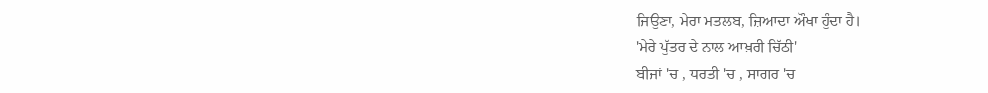ਜਿਉਣਾ, ਮੇਰਾ ਮਤਲਬ, ਜ਼ਿਆਦਾ ਔਖਾ ਹੁੰਦਾ ਹੈ।
'ਮੇਰੇ ਪੁੱਤਰ ਦੇ ਨਾਲ ਆਖ਼ਰੀ ਚਿੱਠੀ'
ਬੀਜਾਂ 'ਚ , ਧਰਤੀ 'ਚ , ਸਾਗਰ 'ਚ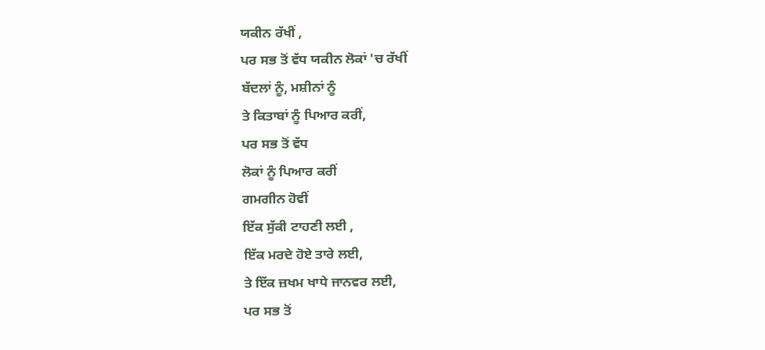ਯਕੀਨ ਰੱਖੀਂ ,
ਪਰ ਸਭ ਤੋਂ ਵੱਧ ਯਕੀਨ ਲੋਕਾਂ 'ਚ ਰੱਖੀਂ
ਬੱਦਲਾਂ ਨੂੰ, ਮਸ਼ੀਨਾਂ ਨੂੰ
ਤੇ ਕਿਤਾਬਾਂ ਨੂੰ ਪਿਆਰ ਕਰੀਂ,
ਪਰ ਸਭ ਤੋਂ ਵੱਧ
ਲੋਕਾਂ ਨੂੰ ਪਿਆਰ ਕਰੀਂ
ਗਮਗੀਨ ਹੋਵੀਂ
ਇੱਕ ਸੁੱਕੀ ਟਾਹਣੀ ਲਈ ,
ਇੱਕ ਮਰਦੇ ਹੋਏ ਤਾਰੇ ਲਈ,
ਤੇ ਇੱਕ ਜ਼ਖਮ ਖਾਧੇ ਜਾਨਵਰ ਲਈ,
ਪਰ ਸਭ ਤੋਂ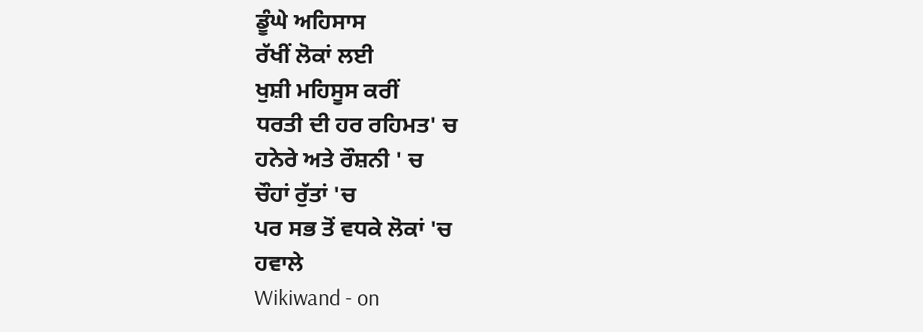ਡੂੰਘੇ ਅਹਿਸਾਸ
ਰੱਖੀਂ ਲੋਕਾਂ ਲਈ
ਖੁਸ਼ੀ ਮਹਿਸੂਸ ਕਰੀਂ
ਧਰਤੀ ਦੀ ਹਰ ਰਹਿਮਤ' ਚ
ਹਨੇਰੇ ਅਤੇ ਰੌਸ਼ਨੀ ' ਚ
ਚੌਹਾਂ ਰੁੱਤਾਂ 'ਚ
ਪਰ ਸਭ ਤੋਂ ਵਧਕੇ ਲੋਕਾਂ 'ਚ
ਹਵਾਲੇ
Wikiwand - on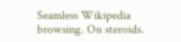Seamless Wikipedia browsing. On steroids.